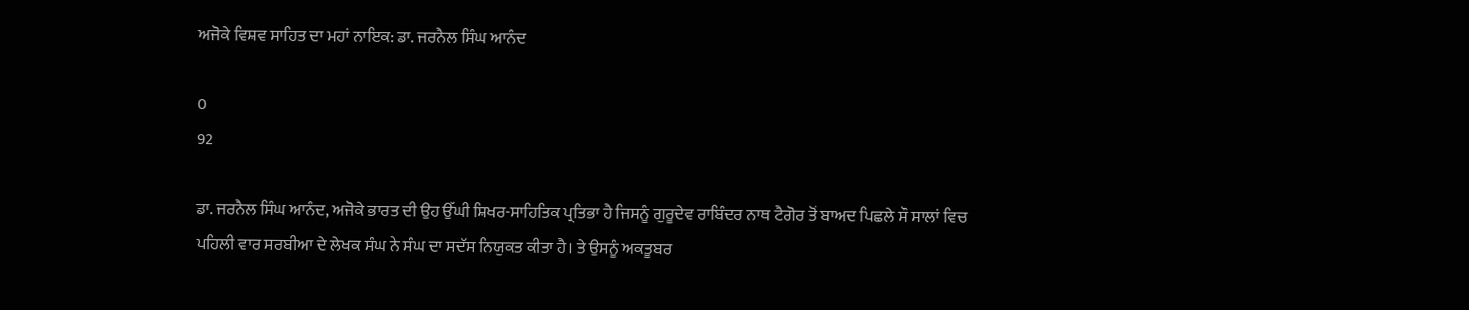ਅਜੋਕੇ ਵਿਸ਼ਵ ਸਾਹਿਤ ਦਾ ਮਹਾਂ ਨਾਇਕ: ਡਾ. ਜਰਨੈਲ ਸਿੰਘ ਆਨੰਦ

0
92

ਡਾ. ਜਰਨੈਲ ਸਿੰਘ ਆਨੰਦ, ਅਜੋਕੇ ਭਾਰਤ ਦੀ ਉਹ ਉੱਘੀ ਸ਼ਿਖਰ-ਸਾਹਿਤਿਕ ਪ੍ਰਤਿਭਾ ਹੈ ਜਿਸਨੂੰ ਗੁਰੂਦੇਵ ਰਾਬਿੰਦਰ ਨਾਥ ਟੈਗੋਰ ਤੋਂ ਬਾਅਦ ਪਿਛਲੇ ਸੌ ਸਾਲਾਂ ਵਿਚ ਪਹਿਲੀ ਵਾਰ ਸਰਬੀਆ ਦੇ ਲੇਖਕ ਸੰਘ ਨੇ ਸੰਘ ਦਾ ਸਦੱਸ ਨਿਯੁਕਤ ਕੀਤਾ ਹੈ। ਤੇ ਉਸਨੂੰ ਅਕਤੂਬਰ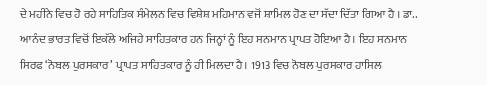ਦੇ ਮਹੀਨੇ ਵਿਚ ਹੋ ਰਹੇ ਸਾਹਿਤਿਕ ਸੰਮੇਲਨ ਵਿਚ ਵਿਸ਼ੇਸ਼ ਮਹਿਮਾਨ ਵਜੋਂ ਸ਼ਾਮਿਲ ਹੋਣ ਦਾ ਸੱਦਾ ਦਿੱਤਾ ਗਿਆ ਹੈ । ਡਾ.. ਆਨੰਦ ਭਾਰਤ ਵਿਚੋਂ ਇਕੱਲੇ ਅਜਿਹੇ ਸਾਹਿਤਕਾਰ ਹਨ ਜਿਨ੍ਹਾਂ ਨੂੰ ਇਹ ਸਨਮਾਨ ਪ੍ਰਾਪਤ ਹੋਇਆ ਹੈ। ਇਹ ਸਨਮਾਨ ਸਿਰਫ ‘ਨੋਬਲ ਪੁਰਸਕਾਰ’ ਪ੍ਰਾਪਤ ਸਾਹਿਤਕਾਰ ਨੂੰ ਹੀ ਮਿਲਦਾ ਹੈ। 1913 ਵਿਚ ਨੋਬਲ ਪੁਰਸਕਾਰ ਹਾਸਿਲ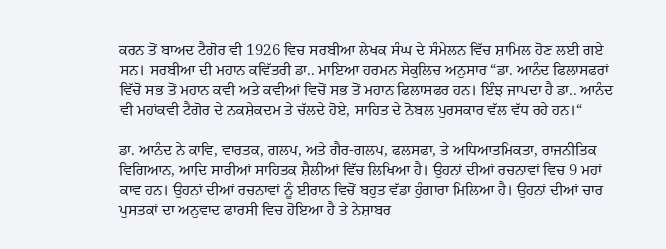ਕਰਨ ਤੋਂ ਬਾਅਦ ਟੈਗੋਰ ਵੀ 1926 ਵਿਚ ਸਰਬੀਆ ਲੇਖਕ ਸੰਘ ਦੇ ਸੰਮੇਲਨ ਵਿੱਚ ਸ਼ਾਮਿਲ ਹੋਣ ਲਈ ਗਏ ਸਨ। ਸਰਬੀਆ ਦੀ ਮਹਾਨ ਕਵਿੱਤਰੀ ਡਾ.. ਮਾਇਆ ਹਰਮਨ ਸੇਕੁਲਿਚ ਅਨੁਸਾਰ “ਡਾ. ਆਨੰਦ ਫਿਲਾਸਫਰਾਂ ਵਿੱਚੋ ਸਭ ਤੋਂ ਮਹਾਨ ਕਵੀ ਅਤੇ ਕਵੀਆਂ ਵਿਚੋਂ ਸਭ ਤੋਂ ਮਹਾਨ ਫਿਲਾਸਫਰ ਹਨ। ਇੰਝ ਜਾਪਦਾ ਹੈ ਡਾ.. ਆਨੰਦ ਵੀ ਮਹਾਂਕਵੀ ਟੈਗੋਰ ਦੇ ਨਕਸ਼ੇਕਦਮ ਤੇ ਚੱਲਦੇ ਹੋਏ, ਸਾਹਿਤ ਦੇ ਨੋਬਲ ਪੁਰਸਕਾਰ ਵੱਲ ਵੱਧ ਰਹੇ ਹਨ।“

ਡਾ. ਆਨੰਦ ਨੇ ਕਾਵਿ, ਵਾਰਤਕ, ਗਲਪ, ਅਤੇ ਗੈਰ-ਗਲਪ, ਫਲਸਫਾ, ਤੇ ਅਧਿਆਤਮਿਕਤਾ, ਰਾਜਨੀਤਿਕ ਵਿਗਿਆਨ, ਆਦਿ ਸਾਰੀਆਂ ਸਾਹਿਤਕ ਸ਼ੈਲੀਆਂ ਵਿੱਚ ਲਿਖਿਆ ਹੈ। ਉਹਨਾਂ ਦੀਆਂ ਰਚਨਾਵਾਂ ਵਿਚ 9 ਮਹਾਂ ਕਾਵ ਹਨ। ਉਹਨਾਂ ਦੀਆਂ ਰਚਨਾਵਾਂ ਨੂੰ ਈਰਾਨ ਵਿਚੋਂ ਬਹੁਤ ਵੱਡਾ ਹੁੰਗਾਰਾ ਮਿਲਿਆ ਹੈ। ਉਹਨਾਂ ਦੀਆਂ ਚਾਰ ਪੁਸਤਕਾਂ ਦਾ ਅਨੁਵਾਦ ਫਾਰਸੀ ਵਿਚ ਹੋਇਆ ਹੈ ਤੇ ਨੇਸ਼ਾਬਰ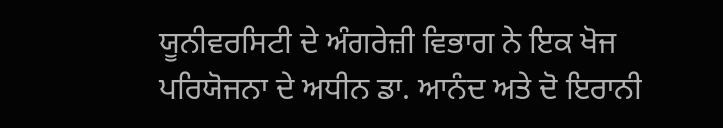ਯੂਨੀਵਰਸਿਟੀ ਦੇ ਅੰਗਰੇਜ਼ੀ ਵਿਭਾਗ ਨੇ ਇਕ ਖੋਜ ਪਰਿਯੋਜਨਾ ਦੇ ਅਧੀਨ ਡਾ. ਆਨੰਦ ਅਤੇ ਦੋ ਇਰਾਨੀ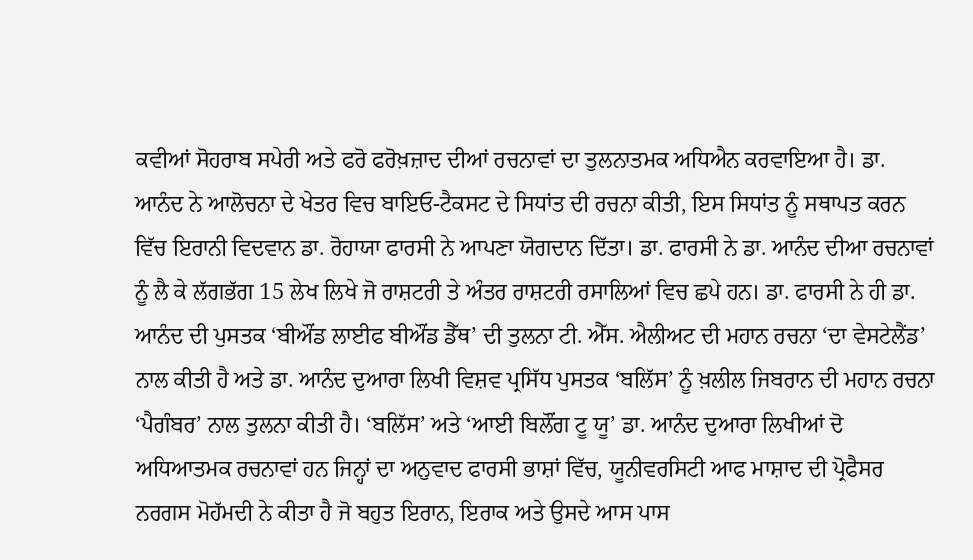ਕਵੀਆਂ ਸੋਹਰਾਬ ਸਪੇਰੀ ਅਤੇ ਫਰੋ ਫਰੋਖ਼ਜ਼ਾਦ ਦੀਆਂ ਰਚਨਾਵਾਂ ਦਾ ਤੁਲਨਾਤਮਕ ਅਧਿਐਨ ਕਰਵਾਇਆ ਹੈ। ਡਾ. ਆਨੰਦ ਨੇ ਆਲੋਚਨਾ ਦੇ ਖੇਤਰ ਵਿਚ ਬਾਇਓ-ਟੈਕਸਟ ਦੇ ਸਿਧਾਂਤ ਦੀ ਰਚਨਾ ਕੀਤੀ, ਇਸ ਸਿਧਾਂਤ ਨੂੰ ਸਥਾਪਤ ਕਰਨ ਵਿੱਚ ਇਰਾਨੀ ਵਿਦਵਾਨ ਡਾ. ਰੋਹਾਯਾ ਫਾਰਸੀ ਨੇ ਆਪਣਾ ਯੋਗਦਾਨ ਦਿੱਤਾ। ਡਾ. ਫਾਰਸੀ ਨੇ ਡਾ. ਆਨੰਦ ਦੀਆ ਰਚਨਾਵਾਂ ਨੂੰ ਲੈ ਕੇ ਲੱਗਭੱਗ 15 ਲੇਖ ਲਿਖੇ ਜੋ ਰਾਸ਼ਟਰੀ ਤੇ ਅੰਤਰ ਰਾਸ਼ਟਰੀ ਰਸਾਲਿਆਂ ਵਿਚ ਛਪੇ ਹਨ। ਡਾ. ਫਾਰਸੀ ਨੇ ਹੀ ਡਾ. ਆਨੰਦ ਦੀ ਪੁਸਤਕ ‘ਬੀਔਂਡ ਲਾਈਫ ਬੀਔਂਡ ਡੈੱਥ’ ਦੀ ਤੁਲਨਾ ਟੀ. ਐੱਸ. ਐਲੀਅਟ ਦੀ ਮਹਾਨ ਰਚਨਾ ‘ਦਾ ਵੇਸਟੇਲੈਂਡ’ ਨਾਲ ਕੀਤੀ ਹੈ ਅਤੇ ਡਾ. ਆਨੰਦ ਦੁਆਰਾ ਲਿਖੀ ਵਿਸ਼ਵ ਪ੍ਰਸਿੱਧ ਪੁਸਤਕ ‘ਬਲਿੱਸ’ ਨੂੰ ਖ਼ਲੀਲ ਜਿਬਰਾਨ ਦੀ ਮਹਾਨ ਰਚਨਾ ‘ਪੈਗੰਬਰ’ ਨਾਲ ਤੁਲਨਾ ਕੀਤੀ ਹੈ। ‘ਬਲਿੱਸ’ ਅਤੇ ‘ਆਈ ਬਿਲੌਂਗ ਟੂ ਯੂ’ ਡਾ. ਆਨੰਦ ਦੁਆਰਾ ਲਿਖੀਆਂ ਦੋ ਅਧਿਆਤਮਕ ਰਚਨਾਵਾਂ ਹਨ ਜਿਨ੍ਹਾਂ ਦਾ ਅਨੁਵਾਦ ਫਾਰਸੀ ਭਾਸ਼ਾਂ ਵਿੱਚ, ਯੂਨੀਵਰਸਿਟੀ ਆਫ ਮਾਸ਼ਾਦ ਦੀ ਪ੍ਰੋਫੈਸਰ ਨਰਗਸ ਮੋਹੱਮਦੀ ਨੇ ਕੀਤਾ ਹੈ ਜੋ ਬਹੁਤ ਇਰਾਨ, ਇਰਾਕ ਅਤੇ ਉਸਦੇ ਆਸ ਪਾਸ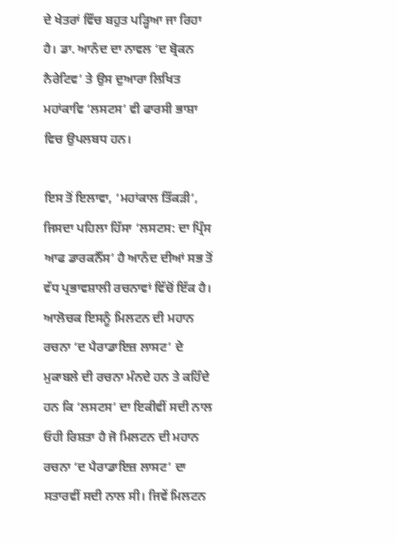ਦੇ ਖੇਤਰਾਂ ਵਿੱਚ ਬਹੁਤ ਪੜ੍ਹਿਆ ਜਾ ਰਿਹਾ ਹੈ। ਡਾ. ਆਨੰਦ ਦਾ ਨਾਵਲ ‘ਦ ਬ੍ਰੋਕਨ ਨੈਰੇਟਿਵ’ ਤੇ ਉਸ ਦੁਆਰਾ ਲਿਖਿਤ ਮਹਾਂਕਾਵਿ ‘ਲਸਟਸ’ ਵੀ ਫਾਰਸੀ ਭਾਸ਼ਾ ਵਿਚ ਉਪਲਬਧ ਹਨ।

ਇਸ ਤੋਂ ਇਲਾਵਾ, ‘ਮਹਾਂਕਾਲ ਤਿੱਕੜੀ’, ਜਿਸਦਾ ਪਹਿਲਾ ਹਿੱਸਾ ‘ਲਸਟਸ: ਦਾ ਪ੍ਰਿੰਸ ਆਫ ਡਾਰਕਨੈੱਸ’ ਹੈ ਆਨੰਦ ਦੀਆਂ ਸਭ ਤੋਂ ਵੱਧ ਪ੍ਰਭਾਵਸ਼ਾਲੀ ਰਚਨਾਵਾਂ ਵਿੱਚੋਂ ਇੱਕ ਹੈ। ਆਲੋਚਕ ਇਸਨੂੰ ਮਿਲਟਨ ਦੀ ਮਹਾਨ ਰਚਨਾ ‘ਦ ਪੈਰਾਡਾਇਜ਼ ਲਾਸਟ’ ਦੇ ਮੁਕਾਬਲੇ ਦੀ ਰਚਨਾ ਮੰਨਦੇ ਹਨ ਤੇ ਕਹਿੰਦੇ ਹਨ ਕਿ ‘ਲਸਟਸ’ ਦਾ ਇਕੀਵੀਂ ਸਦੀ ਨਾਲ ਓਹੀ ਰਿਸ਼ਤਾ ਹੈ ਜੋ ਮਿਲਟਨ ਦੀ ਮਹਾਨ ਰਚਨਾ ‘ਦ ਪੈਰਾਡਾਇਜ਼ ਲਾਸਟ’ ਦਾ ਸਤਾਰਵੀਂ ਸਦੀ ਨਾਲ ਸੀ। ਜਿਵੇਂ ਮਿਲਟਨ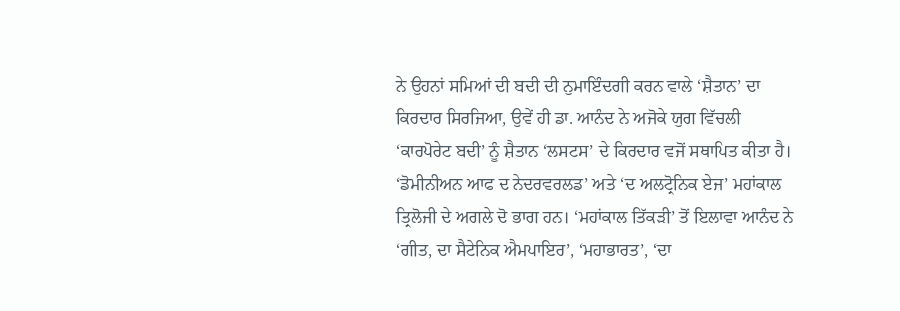ਨੇ ਉਹਨਾਂ ਸਮਿਆਂ ਦੀ ਬਦੀ ਦੀ ਨੁਮਾਇੰਦਗੀ ਕਰਨ ਵਾਲੇ ‘ਸ਼ੈਤਾਨ’ ਦਾ ਕਿਰਦਾਰ ਸਿਰਜਿਆ, ਉਵੇਂ ਹੀ ਡਾ. ਆਨੰਦ ਨੇ ਅਜੋਕੇ ਯੁਗ ਵਿੱਚਲੀ ‘ਕਾਰਪੋਰੇਟ ਬਦੀ’ ਨੂੰ ਸ਼ੈਤਾਨ ‘ਲਸਟਸ’ ਦੇ ਕਿਰਦਾਰ ਵਜੋਂ ਸਥਾਪਿਤ ਕੀਤਾ ਹੈ। ‘ਡੋਮੀਨੀਅਨ ਆਫ ਦ ਨੇਦਰਵਰਲਡ’ ਅਤੇ ‘ਦ ਅਲਟ੍ਰੋਨਿਕ ਏਜ’ ਮਹਾਂਕਾਲ ਤ੍ਰਿਲੋਜੀ ਦੇ ਅਗਲੇ ਦੋ ਭਾਗ ਹਨ। ‘ਮਹਾਂਕਾਲ ਤਿੱਕੜੀ’ ਤੋਂ ਇਲਾਵਾ ਆਨੰਦ ਨੇ ‘ਗੀਤ, ਦਾ ਸੈਟੇਨਿਕ ਐਮਪਾਇਰ’, ‘ਮਹਾਭਾਰਤ’, ‘ਦਾ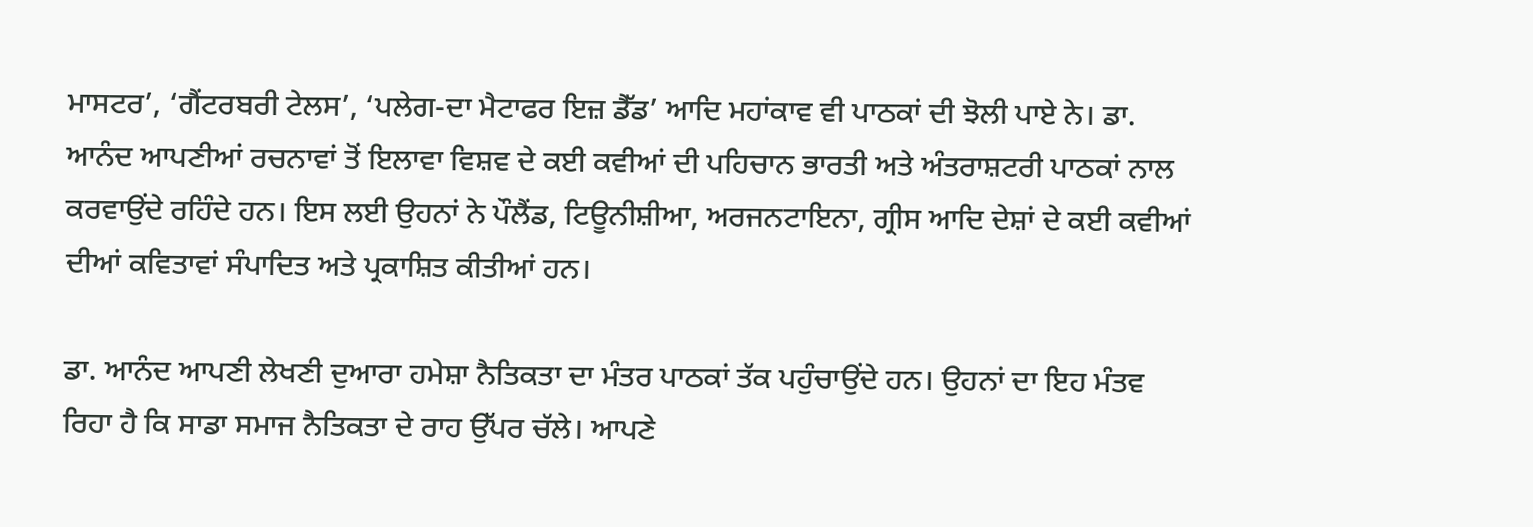ਮਾਸਟਰ’, ‘ਗੈਂਟਰਬਰੀ ਟੇਲਸ’, ‘ਪਲੇਗ-ਦਾ ਮੈਟਾਫਰ ਇਜ਼ ਡੈੱਡ’ ਆਦਿ ਮਹਾਂਕਾਵ ਵੀ ਪਾਠਕਾਂ ਦੀ ਝੋਲੀ ਪਾਏ ਨੇ। ਡਾ. ਆਨੰਦ ਆਪਣੀਆਂ ਰਚਨਾਵਾਂ ਤੋਂ ਇਲਾਵਾ ਵਿਸ਼ਵ ਦੇ ਕਈ ਕਵੀਆਂ ਦੀ ਪਹਿਚਾਨ ਭਾਰਤੀ ਅਤੇ ਅੰਤਰਾਸ਼ਟਰੀ ਪਾਠਕਾਂ ਨਾਲ ਕਰਵਾਉਂਦੇ ਰਹਿੰਦੇ ਹਨ। ਇਸ ਲਈ ਉਹਨਾਂ ਨੇ ਪੌਲੈਂਡ, ਟਿਊਨੀਸ਼ੀਆ, ਅਰਜਨਟਾਇਨਾ, ਗ੍ਰੀਸ ਆਦਿ ਦੇਸ਼ਾਂ ਦੇ ਕਈ ਕਵੀਆਂ ਦੀਆਂ ਕਵਿਤਾਵਾਂ ਸੰਪਾਦਿਤ ਅਤੇ ਪ੍ਰਕਾਸ਼ਿਤ ਕੀਤੀਆਂ ਹਨ।

ਡਾ. ਆਨੰਦ ਆਪਣੀ ਲੇਖਣੀ ਦੁਆਰਾ ਹਮੇਸ਼ਾ ਨੈਤਿਕਤਾ ਦਾ ਮੰਤਰ ਪਾਠਕਾਂ ਤੱਕ ਪਹੁੰਚਾਉਂਦੇ ਹਨ। ਉਹਨਾਂ ਦਾ ਇਹ ਮੰਤਵ ਰਿਹਾ ਹੈ ਕਿ ਸਾਡਾ ਸਮਾਜ ਨੈਤਿਕਤਾ ਦੇ ਰਾਹ ਉੱਪਰ ਚੱਲੇ। ਆਪਣੇ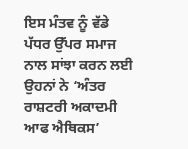ਇਸ ਮੰਤਵ ਨੂੰ ਵੱਡੇ ਪੱਧਰ ਉੱਪਰ ਸਮਾਜ ਨਾਲ ਸਾਂਝਾ ਕਰਨ ਲਈ ਉਹਨਾਂ ਨੇ ‘ਅੰਤਰ ਰਾਸ਼ਟਰੀ ਅਕਾਦਮੀ ਆਫ ਐਥਿਕਸ’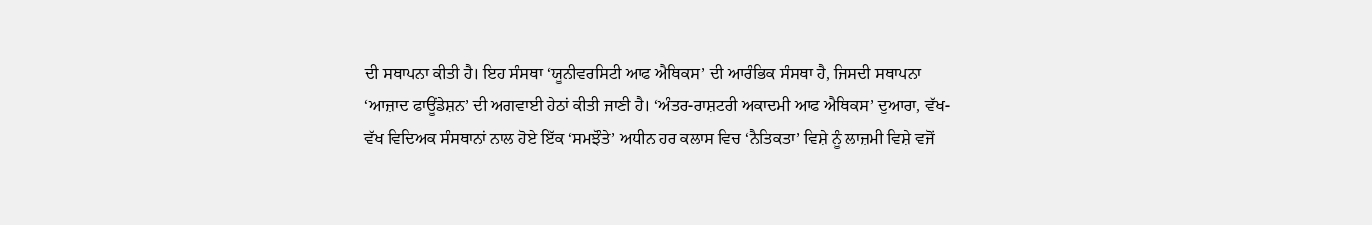ਦੀ ਸਥਾਪਨਾ ਕੀਤੀ ਹੈ। ਇਹ ਸੰਸਥਾ ‘ਯੂਨੀਵਰਸਿਟੀ ਆਫ ਐਥਿਕਸ’ ਦੀ ਆਰੰਭਿਕ ਸੰਸਥਾ ਹੈ, ਜਿਸਦੀ ਸਥਾਪਨਾ ‘ਆਜ਼ਾਦ ਫਾਊਂਡੇਸ਼ਨ’ ਦੀ ਅਗਵਾਈ ਹੇਠਾਂ ਕੀਤੀ ਜਾਣੀ ਹੈ। ‘ਅੰਤਰ-ਰਾਸ਼ਟਰੀ ਅਕਾਦਮੀ ਆਫ ਐਥਿਕਸ’ ਦੁਆਰਾ, ਵੱਖ-ਵੱਖ ਵਿਦਿਅਕ ਸੰਸਥਾਨਾਂ ਨਾਲ ਹੋਏ ਇੱਕ ‘ਸਮਝੌਤੇ’ ਅਧੀਨ ਹਰ ਕਲਾਸ ਵਿਚ ‘ਨੈਤਿਕਤਾ’ ਵਿਸ਼ੇ ਨੂੰ ਲਾਜ਼ਮੀ ਵਿਸ਼ੇ ਵਜੋਂ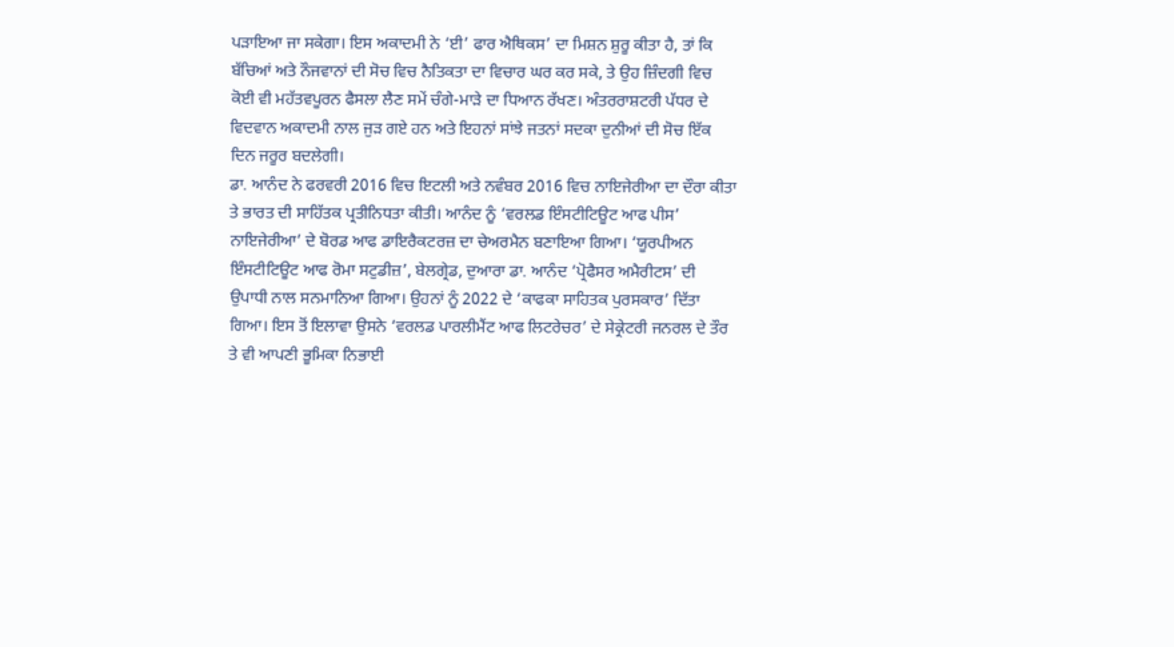ਪੜਾਇਆ ਜਾ ਸਕੇਗਾ। ਇਸ ਅਕਾਦਮੀ ਨੇ ‘ਈ’ ਫਾਰ ਐਥਿਕਸ’ ਦਾ ਮਿਸ਼ਨ ਸ਼ੁਰੂ ਕੀਤਾ ਹੈ, ਤਾਂ ਕਿ ਬੱਚਿਆਂ ਅਤੇ ਨੌਜਵਾਨਾਂ ਦੀ ਸੋਚ ਵਿਚ ਨੈਤਿਕਤਾ ਦਾ ਵਿਚਾਰ ਘਰ ਕਰ ਸਕੇ, ਤੇ ਉਹ ਜ਼ਿੰਦਗੀ ਵਿਚ ਕੋਈ ਵੀ ਮਹੱਤਵਪੂਰਨ ਫੈਸਲਾ ਲੈਣ ਸਮੇਂ ਚੰਗੇ-ਮਾੜੇ ਦਾ ਧਿਆਨ ਰੱਖਣ। ਅੰਤਰਰਾਸ਼ਟਰੀ ਪੱਧਰ ਦੇ ਵਿਦਵਾਨ ਅਕਾਦਮੀ ਨਾਲ ਜੁੜ ਗਏ ਹਨ ਅਤੇ ਇਹਨਾਂ ਸਾਂਝੇ ਜਤਨਾਂ ਸਦਕਾ ਦੁਨੀਆਂ ਦੀ ਸੋਚ ਇੱਕ ਦਿਨ ਜਰੂਰ ਬਦਲੇਗੀ।
ਡਾ. ਆਨੰਦ ਨੇ ਫਰਵਰੀ 2016 ਵਿਚ ਇਟਲੀ ਅਤੇ ਨਵੰਬਰ 2016 ਵਿਚ ਨਾਇਜੇਰੀਆ ਦਾ ਦੌਰਾ ਕੀਤਾ ਤੇ ਭਾਰਤ ਦੀ ਸਾਹਿੱਤਕ ਪ੍ਰਤੀਨਿਧਤਾ ਕੀਤੀ। ਆਨੰਦ ਨੂੰ ‘ਵਰਲਡ ਇੰਸਟੀਟਿਊਟ ਆਫ ਪੀਸ’ ਨਾਇਜੇਰੀਆ’ ਦੇ ਬੋਰਡ ਆਫ ਡਾਇਰੈਕਟਰਜ਼ ਦਾ ਚੇਅਰਮੈਨ ਬਣਾਇਆ ਗਿਆ। ‘ਯੂਰਪੀਅਨ ਇੰਸਟੀਟਿਊਟ ਆਫ ਰੋਮਾ ਸਟੁਡੀਜ਼’, ਬੇਲਗ੍ਰੇਡ, ਦੁਆਰਾ ਡਾ. ਆਨੰਦ ‘ਪ੍ਰੋਫੈਸਰ ਅਮੈਰੀਟਸ’ ਦੀ ਉਪਾਧੀ ਨਾਲ ਸਨਮਾਨਿਆ ਗਿਆ। ਉਹਨਾਂ ਨੂੰ 2022 ਦੇ ‘ਕਾਫਕਾ ਸਾਹਿਤਕ ਪੁਰਸਕਾਰ’ ਦਿੱਤਾ ਗਿਆ। ਇਸ ਤੋਂ ਇਲਾਵਾ ਉਸਨੇ ‘ਵਰਲਡ ਪਾਰਲੀਮੈਂਟ ਆਫ ਲਿਟਰੇਚਰ’ ਦੇ ਸੇਕ੍ਰੇਟਰੀ ਜਨਰਲ ਦੇ ਤੌਰ ਤੇ ਵੀ ਆਪਣੀ ਭੂਮਿਕਾ ਨਿਭਾਈ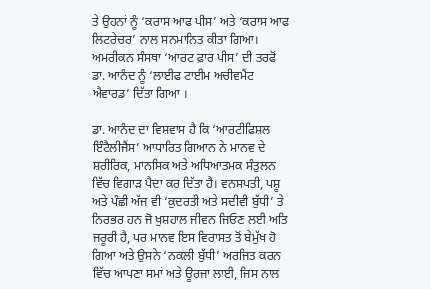ਤੇ ਉਹਨਾਂ ਨੂੰ ‘ਕਰਾਸ ਆਫ ਪੀਸ’ ਅਤੇ ‘ਕਰਾਸ ਆਫ ਲਿਟਰੇਚਰ’ ਨਾਲ ਸਨਮਾਨਿਤ ਕੀਤਾ ਗਿਆ। ਅਮਰੀਕਨ ਸੰਸਥਾ ‘ਆਰਟ ਫ਼ਾਰ ਪੀਸ’ ਦੀ ਤਰਫੋਂ ਡਾ. ਆਨੰਦ ਨੂੰ ‘ਲਾਈਫ ਟਾਈਮ ਅਚੀਵਮੈਂਟ ਐਵਾਰਡ’ ਦਿੱਤਾ ਗਿਆ ।

ਡਾ. ਆਨੰਦ ਦਾ ਵਿਸ਼ਵਾਸ ਹੈ ਕਿ ‘ਆਰਟੀਫਿਸ਼ਲ ਇੰਟੈਲੀਜੈਂਸ’ ਆਧਾਰਿਤ ਗਿਆਨ ਨੇ ਮਾਨਵ ਦੇ ਸ਼ਰੀਰਿਕ, ਮਾਨਸਿਕ ਅਤੇ ਅਧਿਆਤਮਕ ਸੰਤੁਲਨ ਵਿੱਚ ਵਿਗਾੜ ਪੈਦਾ ਕਰ ਦਿੱਤਾ ਹੈ। ਵਨਸਪਤੀ, ਪਸ਼ੂ ਅਤੇ ਪੰਛੀ ਅੱਜ ਵੀ ‘ਕੁਦਰਤੀ ਅਤੇ ਸਦੀਵੀ ਬੁੱਧੀ’ ਤੇ ਨਿਰਭਰ ਹਨ ਜੋ ਖੁਸ਼ਹਾਲ ਜੀਵਨ ਜਿਓਣ ਲਈ ਅਤਿ ਜਰੂਰੀ ਹੈ, ਪਰ ਮਾਨਵ ਇਸ ਵਿਰਾਸਤ ਤੋਂ ਬੇਮੁੱਖ ਹੋ ਗਿਆ ਅਤੇ ਉਸਨੇ ‘ਨਕਲੀ ਬੁੱਧੀ’ ਅਰਜਿਤ ਕਰਨ ਵਿੱਚ ਆਪਣਾ ਸਮਾਂ ਅਤੇ ਊਰਜਾ ਲਾਈ, ਜਿਸ ਨਾਲ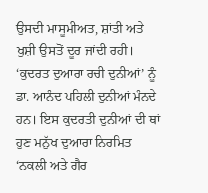ਉਸਦੀ ਮਾਸੂਮੀਅਤ, ਸ਼ਾਂਤੀ ਅਤੇ ਖੁਸ਼ੀ ਉਸਤੋਂ ਦੂਰ ਜਾਂਦੀ ਰਹੀ। ‘ਕੁਦਰਤ ਦੁਆਰਾ ਰਚੀ ਦੁਨੀਆਂ’ ਨੂੰ ਡਾ. ਆਨੰਦ ਪਹਿਲੀ ਦੁਨੀਆਂ ਮੰਨਦੇ ਹਨ। ਇਸ ਕੁਦਰਤੀ ਦੁਨੀਆਂ ਦੀ ਥਾਂ ਹੁਣ ਮਨੁੱਖ ਦੁਆਰਾ ਨਿਰਮਿਤ ‘ਨਕਲੀ ਅਤੇ ਗੈਰ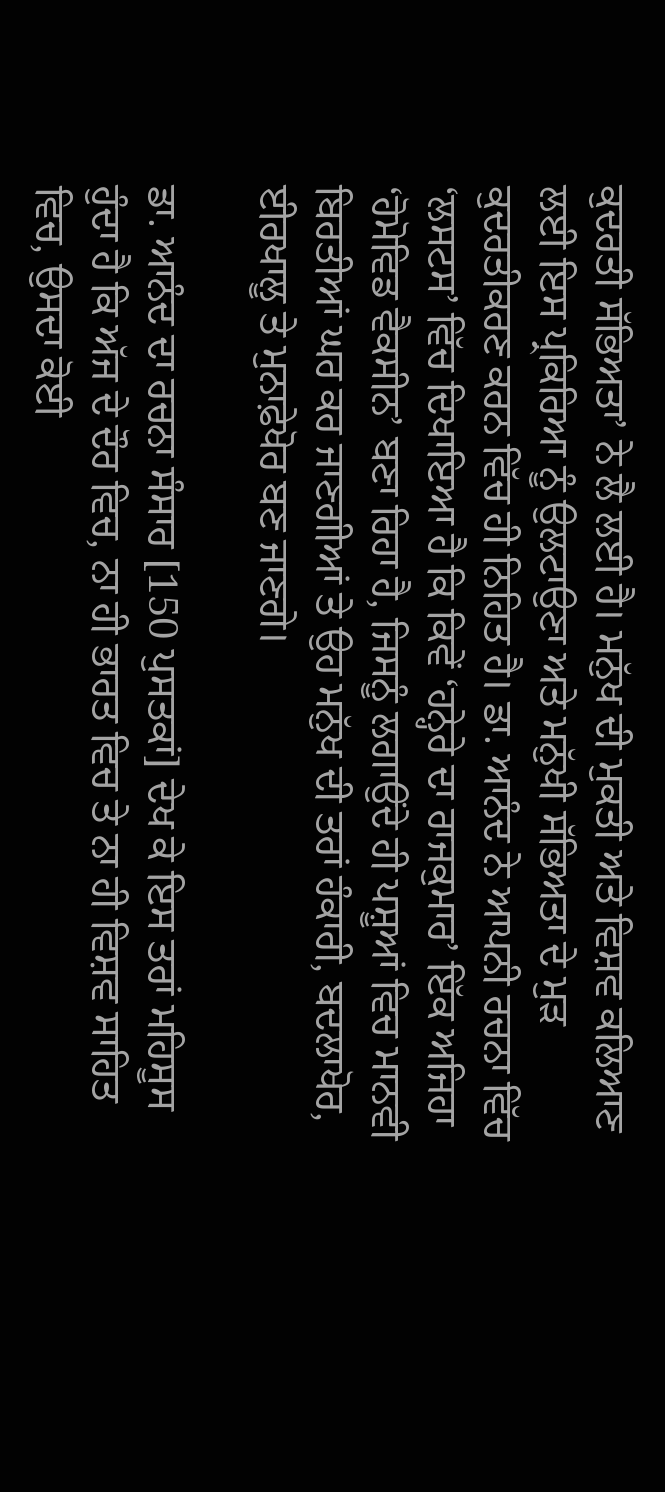ਕੁਦਰਤੀ ਸੱਭਿਅਤਾ’ ਨੇ ਲੈ ਲਈ ਹੈ। ਮਨੁੱਖ ਦੀ ਮੁਕਤੀ ਅਤੇ ਵਿਸ਼ਵ ਕਲਿਆਣ ਲਈ ਇਸ ਪ੍ਰਕਿਰਿਆ ਨੂੰ ਉਲਟਾਉਣਾ ਅਤੇ ਮਨੁੱਖੀ ਸੱਭਿਅਤਾ ਦੇ ਮੁੜ ਕੁਦਰਤੀਕਰਣ ਕਰਨ ਵਿੱਚ ਹੀ ਨਿਹਿਤ ਹੈ। ਡਾ. ਆਨੰਦ ਨੇ ਆਪਨੀ ਰਚਨਾ ਵਿੱਚ ‘ਲਸਟਸ’ ਵਿੱਚ ਦਿਖਾਇਆ ਹੈ ਕਿ ਕਿਵੇਂ ‘ਹਨ੍ਹੇਰੇ ਦਾ ਰਾਜਕੁਮਾਰ’ ਇੱਕ ਅਜਿਹਾ ‘ਹੋਮੋਵਿਡ ਵੈਕਸੀਨ’ ਬਣਾ ਰਿਹਾ ਹੈ, ਜਿਸਨੂੰ ਲਗਾਉਂਦੇ ਹੀ ਪਸ਼ੂਆਂ ਵਿਚ ਮਾਨਵੀ ਬਿਰਤੀਆਂ ਘਰ ਕਰ ਜਾਣਗੀਆਂ ਤੇ ਉਹ ਮਨੁੱਖ ਦੀ ਤਰਾਂ ਹੰਕਾਰੀ, ਬਦਲਾਖੋਰ, ਈਰਖਾਲੂ ਤੇ ਮੁਨਾਫ਼ੇਖੋਰ ਬਣ ਜਾਣਗੇ।

ਡਾ. ਆਨੰਦ ਦਾ ਰਚਨਾ ਸੰਸਾਰ [150 ਪੁਸਤਕਾਂ] ਦੇਖ ਕੇ ਇਸ ਤਰਾਂ ਮਹਿਸੂਸ ਹੁੰਦਾ ਹੈ ਕਿ ਅੱਜ ਦੇ ਦੌਰ ਵਿਚ, ਨਾ ਹੀ ਭਾਰਤ ਵਿਚ ਤੇ ਨਾ ਹੀ ਵਿਸ਼ਵ ਸਾਹਿਤ ਵਿਚ, ਉਸਦਾ ਕੋਈ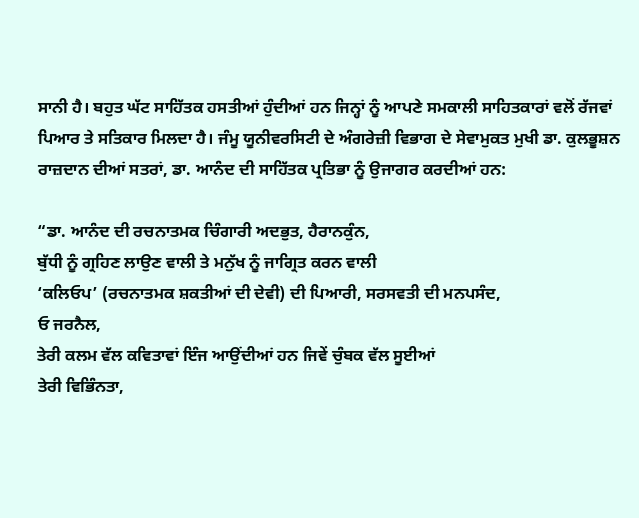ਸਾਨੀ ਹੈ। ਬਹੁਤ ਘੱਟ ਸਾਹਿੱਤਕ ਹਸਤੀਆਂ ਹੁੰਦੀਆਂ ਹਨ ਜਿਨ੍ਹਾਂ ਨੂੰ ਆਪਣੇ ਸਮਕਾਲੀ ਸਾਹਿਤਕਾਰਾਂ ਵਲੋਂ ਰੱਜਵਾਂ ਪਿਆਰ ਤੇ ਸਤਿਕਾਰ ਮਿਲਦਾ ਹੈ। ਜੰਮੂ ਯੂਨੀਵਰਸਿਟੀ ਦੇ ਅੰਗਰੇਜ਼ੀ ਵਿਭਾਗ ਦੇ ਸੇਵਾਮੁਕਤ ਮੁਖੀ ਡਾ. ਕੁਲਭੂਸ਼ਨ ਰਾਜ਼ਦਾਨ ਦੀਆਂ ਸਤਰਾਂ, ਡਾ. ਆਨੰਦ ਦੀ ਸਾਹਿੱਤਕ ਪ੍ਰਤਿਭਾ ਨੂੰ ਉਜਾਗਰ ਕਰਦੀਆਂ ਹਨ:

“ਡਾ. ਆਨੰਦ ਦੀ ਰਚਨਾਤਮਕ ਚਿੰਗਾਰੀ ਅਦਭੁਤ, ਹੈਰਾਨਕੁੰਨ,
ਬੁੱਧੀ ਨੂੰ ਗ੍ਰਹਿਣ ਲਾਉਣ ਵਾਲੀ ਤੇ ਮਨੁੱਖ ਨੂੰ ਜਾਗ੍ਰਿਤ ਕਰਨ ਵਾਲੀ
‘ਕਲਿਓਪ’ (ਰਚਨਾਤਮਕ ਸ਼ਕਤੀਆਂ ਦੀ ਦੇਵੀ) ਦੀ ਪਿਆਰੀ, ਸਰਸਵਤੀ ਦੀ ਮਨਪਸੰਦ,
ਓ ਜਰਨੈਲ,
ਤੇਰੀ ਕਲਮ ਵੱਲ ਕਵਿਤਾਵਾਂ ਇੰਜ ਆਉਂਦੀਆਂ ਹਨ ਜਿਵੇਂ ਚੁੰਬਕ ਵੱਲ ਸੂਈਆਂ
ਤੇਰੀ ਵਿਭਿੰਨਤਾ,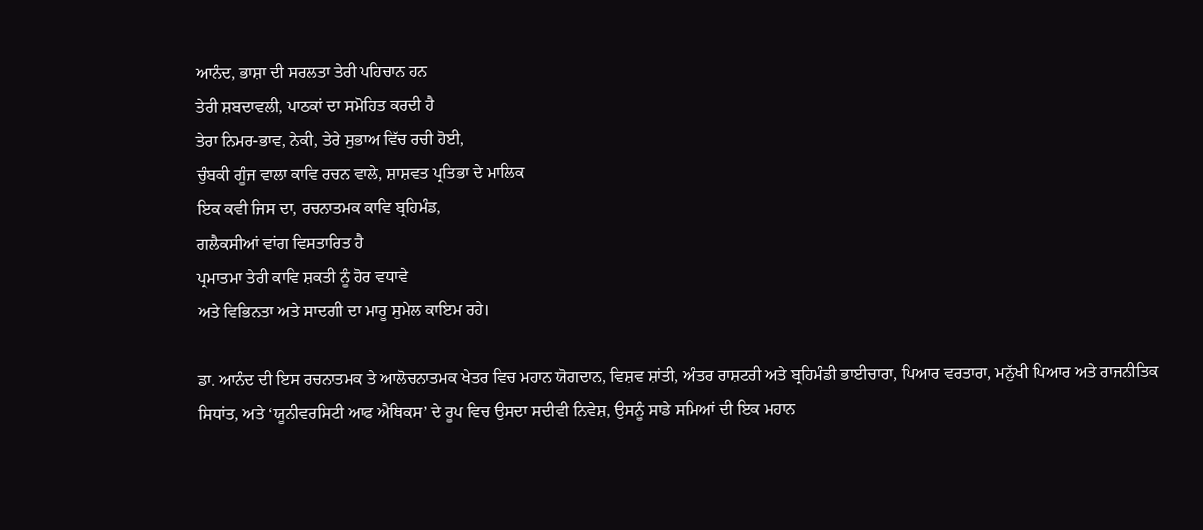ਆਨੰਦ, ਭਾਸ਼ਾ ਦੀ ਸਰਲਤਾ ਤੇਰੀ ਪਹਿਚਾਨ ਹਨ
ਤੇਰੀ ਸ਼ਬਦਾਵਲੀ, ਪਾਠਕਾਂ ਦਾ ਸਮੋਹਿਤ ਕਰਦੀ ਹੈ
ਤੇਰਾ ਨਿਮਰ-ਭਾਵ, ਨੇਕੀ, ਤੇਰੇ ਸੁਭਾਅ ਵਿੱਚ ਰਚੀ ਹੋਈ,
ਚੁੰਬਕੀ ਗੂੰਜ ਵਾਲਾ ਕਾਵਿ ਰਚਨ ਵਾਲੇ, ਸ਼ਾਸ਼ਵਤ ਪ੍ਰਤਿਭਾ ਦੇ ਮਾਲਿਕ
ਇਕ ਕਵੀ ਜਿਸ ਦਾ, ਰਚਨਾਤਮਕ ਕਾਵਿ ਬ੍ਰਹਿਮੰਡ,
ਗਲੈਕਸੀਆਂ ਵਾਂਗ ਵਿਸਤਾਰਿਤ ਹੈ
ਪ੍ਰਮਾਤਮਾ ਤੇਰੀ ਕਾਵਿ ਸ਼ਕਤੀ ਨੂੰ ਹੋਰ ਵਧਾਵੇ
ਅਤੇ ਵਿਭਿਨਤਾ ਅਤੇ ਸਾਦਗੀ ਦਾ ਮਾਰੂ ਸੁਮੇਲ ਕਾਇਮ ਰਹੇ।

ਡਾ. ਆਨੰਦ ਦੀ ਇਸ ਰਚਨਾਤਮਕ ਤੇ ਆਲੋਚਨਾਤਮਕ ਖੇਤਰ ਵਿਚ ਮਹਾਨ ਯੋਗਦਾਨ, ਵਿਸ਼ਵ ਸ਼ਾਂਤੀ, ਅੰਤਰ ਰਾਸ਼ਟਰੀ ਅਤੇ ਬ੍ਰਹਿਮੰਡੀ ਭਾਈਚਾਰਾ, ਪਿਆਰ ਵਰਤਾਰਾ, ਮਨੁੱਖੀ ਪਿਆਰ ਅਤੇ ਰਾਜਨੀਤਿਕ ਸਿਧਾਂਤ, ਅਤੇ ‘ਯੂਨੀਵਰਸਿਟੀ ਆਫ ਐਥਿਕਸ’ ਦੇ ਰੂਪ ਵਿਚ ਉਸਦਾ ਸਦੀਵੀ ਨਿਵੇਸ਼, ਉਸਨੂੰ ਸਾਡੇ ਸਮਿਆਂ ਦੀ ਇਕ ਮਹਾਨ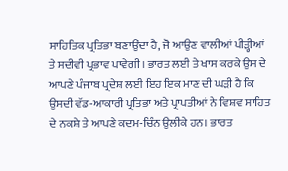ਸਾਹਿਤਿਕ ਪ੍ਰਤਿਭਾ ਬਣਾਉਂਦਾ ਹੈ, ਜੋ ਆਉਣ ਵਾਲੀਆਂ ਪੀੜ੍ਹੀਆਂ ਤੇ ਸਦੀਵੀ ਪ੍ਰਭਾਵ ਪਾਵੇਗੀ। ਭਾਰਤ ਲਈ ਤੇ ਖਾਸ ਕਰਕੇ ਉਸ ਦੇ ਆਪਣੇ ਪੰਜਾਬ ਪ੍ਰਦੇਸ਼ ਲਈ ਇਹ ਇਕ ਮਾਣ ਦੀ ਘੜੀ ਹੈ ਕਿ ਉਸਦੀ ਵੱਡ-ਆਕਾਰੀ ਪ੍ਰਤਿਭਾ ਅਤੇ ਪ੍ਰਾਪਤੀਆਂ ਨੇ ਵਿਸ਼ਵ ਸਾਹਿਤ ਦੇ ਨਕਸ਼ੇ ਤੇ ਆਪਣੇ ਕਦਮ-ਚਿੰਨ ਉਲੀਕੇ ਹਨ। ਭਾਰਤ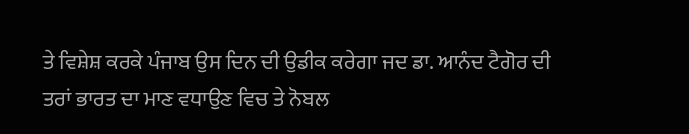ਤੇ ਵਿਸ਼ੇਸ਼ ਕਰਕੇ ਪੰਜਾਬ ਉਸ ਦਿਨ ਦੀ ਉਡੀਕ ਕਰੇਗਾ ਜਦ ਡਾ. ਆਨੰਦ ਟੈਗੋਰ ਦੀ ਤਰਾਂ ਭਾਰਤ ਦਾ ਮਾਣ ਵਧਾਉਣ ਵਿਚ ਤੇ ਨੋਬਲ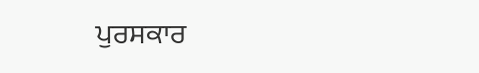ਪੁਰਸਕਾਰ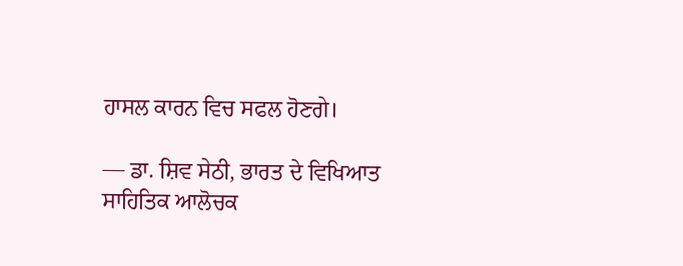ਹਾਸਲ ਕਾਰਨ ਵਿਚ ਸਫਲ ਹੋਣਗੇ।

— ਡਾ. ਸ਼ਿਵ ਸੇਠੀ, ਭਾਰਤ ਦੇ ਵਿਖਿਆਤ ਸਾਹਿਤਿਕ ਆਲੋਚਕ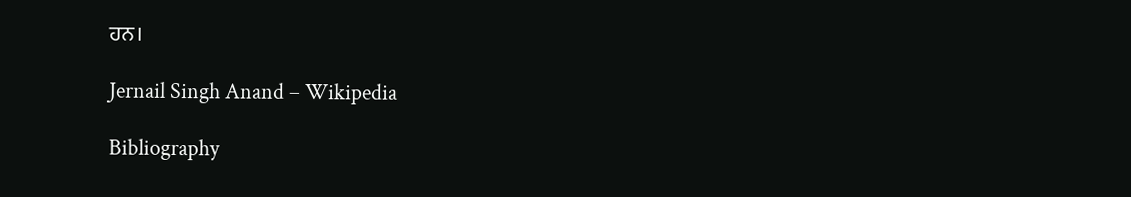ਹਨ।

Jernail Singh Anand – Wikipedia

Bibliography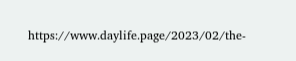https://www.daylife.page/2023/02/the-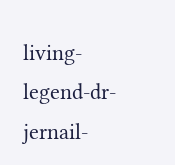living-legend-dr-jernail-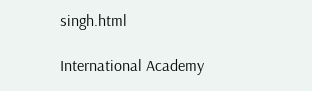singh.html

International Academy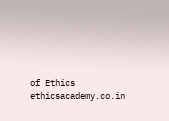of Ethics ethicsacademy.co.in